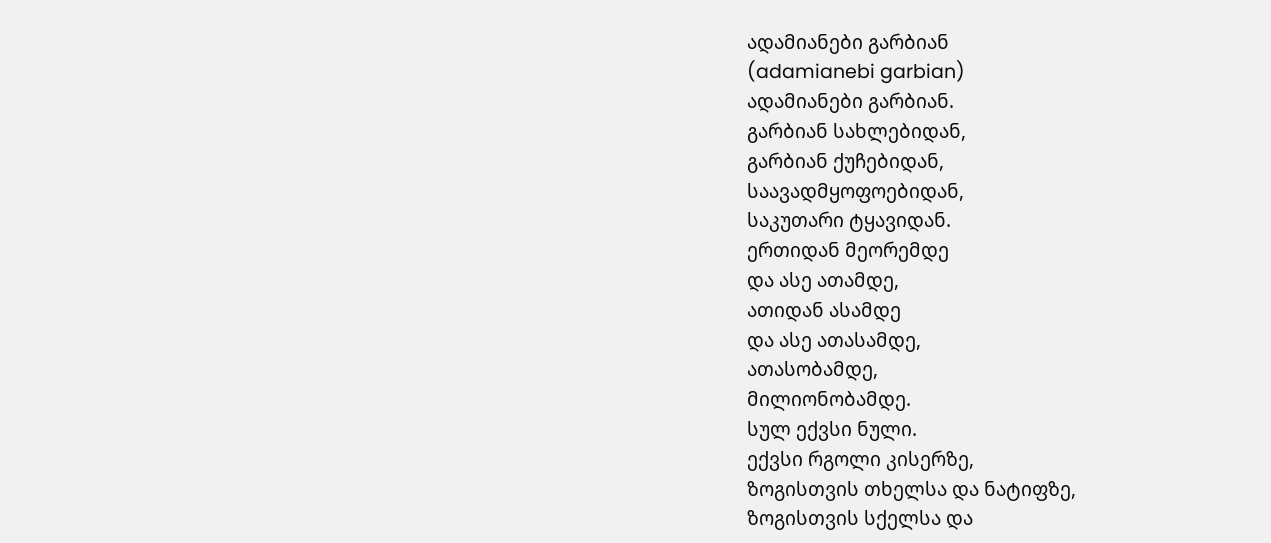ადამიანები გარბიან
(adamianebi garbian)
ადამიანები გარბიან.
გარბიან სახლებიდან,
გარბიან ქუჩებიდან,
საავადმყოფოებიდან,
საკუთარი ტყავიდან.
ერთიდან მეორემდე
და ასე ათამდე,
ათიდან ასამდე
და ასე ათასამდე,
ათასობამდე,
მილიონობამდე.
სულ ექვსი ნული.
ექვსი რგოლი კისერზე,
ზოგისთვის თხელსა და ნატიფზე,
ზოგისთვის სქელსა და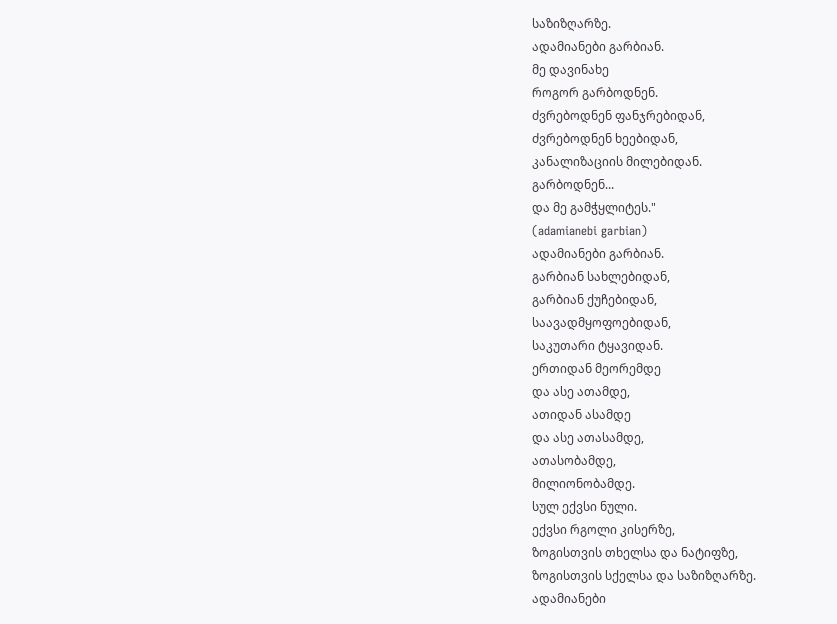საზიზღარზე.
ადამიანები გარბიან.
მე დავინახე
როგორ გარბოდნენ.
ძვრებოდნენ ფანჯრებიდან,
ძვრებოდნენ ხეებიდან,
კანალიზაციის მილებიდან.
გარბოდნენ...
და მე გამჭყლიტეს."
(adamianebi garbian)
ადამიანები გარბიან.
გარბიან სახლებიდან,
გარბიან ქუჩებიდან,
საავადმყოფოებიდან,
საკუთარი ტყავიდან.
ერთიდან მეორემდე
და ასე ათამდე,
ათიდან ასამდე
და ასე ათასამდე,
ათასობამდე,
მილიონობამდე.
სულ ექვსი ნული.
ექვსი რგოლი კისერზე,
ზოგისთვის თხელსა და ნატიფზე,
ზოგისთვის სქელსა და საზიზღარზე.
ადამიანები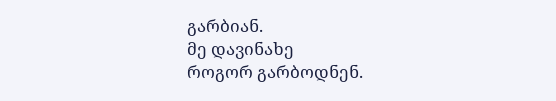გარბიან.
მე დავინახე
როგორ გარბოდნენ.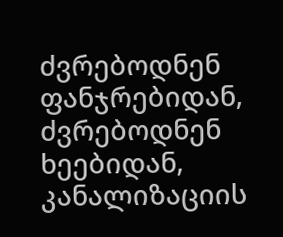ძვრებოდნენ ფანჯრებიდან,
ძვრებოდნენ ხეებიდან,
კანალიზაციის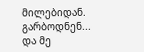მილებიდან.
გარბოდნენ...
და მე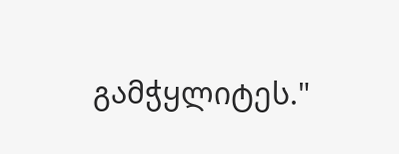გამჭყლიტეს."